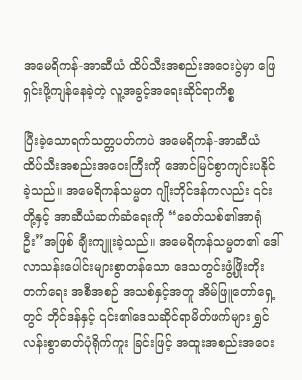အမေရိကန်-အာဆီယံ ထိပ်သီးအစည်းအဝေးပွဲမှာ ဖြေရှင်းဖို့ကျန်နေခဲ့တဲ့ လူ့အခွင့်အရေးဆိုင်ရာကိစ္စ

ပြီးခဲ့သောရက်သတ္တပတ်ကပဲ အမေရိကန်-အာဆီယံ ထိပ်သီးအစည်းအဝေးကြီးကို အောင်မြင်စွာကျင်းပနိုင်ခဲ့သည်။ အမေရိကန်သမ္မတ ဂျိုးဘိုင်ဒန်ကလည်း ၎င်းတို့နှင့် အာဆီယံဆက်ဆံရေးကို “ခေတ်သစ်၏အာရုံဦး”အဖြစ် ချီးကျူးခဲ့သည်။ အမေရိကန်သမ္မတ၏ ဒေါ်လာသန်းပေါင်းများစွာတန်သော ဒေသတွင်းဖွံ့ဖြိုးတိုးတက်ရေး အစီအစဉ် အသစ်နှင့်အတူ အိမ်ဖြူတော်ရှေ့တွင် ဘိုင်ဒန်နှင့် ၎င်း၏ဒေသဆိုင်ရာမိတ်ဖက်များ ရွှင်လန်းစွာဓာတ်ပုံရိုက်ကူး ခြင်းဖြင့် အထူးအစည်းအဝေး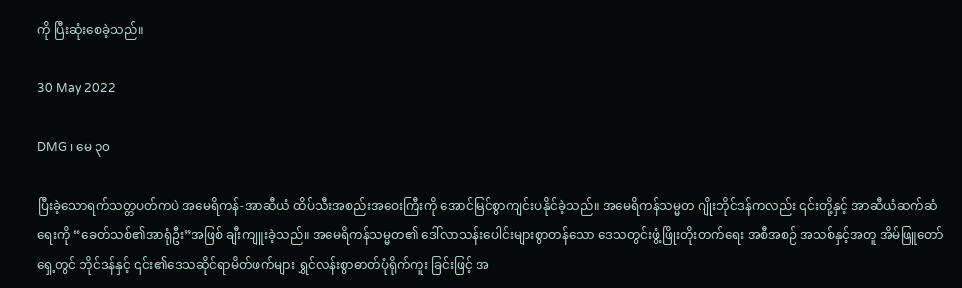ကို ပြီးဆုံးစေခဲ့သည်။

30 May 2022

DMG ၊ မေ ၃၀

ပြီးခဲ့သောရက်သတ္တပတ်ကပဲ အမေရိကန်-အာဆီယံ ထိပ်သီးအစည်းအဝေးကြီးကို အောင်မြင်စွာကျင်းပနိုင်ခဲ့သည်။ အမေရိကန်သမ္မတ ဂျိုးဘိုင်ဒန်ကလည်း ၎င်းတို့နှင့် အာဆီယံဆက်ဆံရေးကို “ခေတ်သစ်၏အာရုံဦး”အဖြစ် ချီးကျူးခဲ့သည်။ အမေရိကန်သမ္မတ၏ ဒေါ်လာသန်းပေါင်းများစွာတန်သော ဒေသတွင်းဖွံ့ဖြိုးတိုးတက်ရေး အစီအစဉ် အသစ်နှင့်အတူ အိမ်ဖြူတော်ရှေ့တွင် ဘိုင်ဒန်နှင့် ၎င်း၏ဒေသဆိုင်ရာမိတ်ဖက်များ ရွှင်လန်းစွာဓာတ်ပုံရိုက်ကူး ခြင်းဖြင့် အ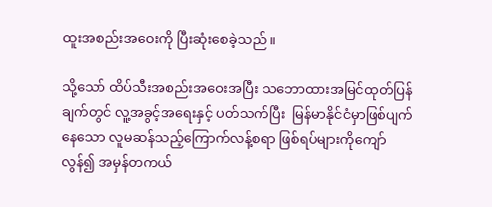ထူးအစည်းအဝေးကို ပြီးဆုံးစေခဲ့သည်။

သို့သော် ထိပ်သီးအစည်းအဝေးအပြီး သဘောထားအမြင်ထုတ်ပြန်ချက်တွင် လူ့အခွင့်အရေးနှင့် ပတ်သက်ပြီး  မြန်မာနိုင်ငံမှာဖြစ်ပျက်နေသော လူမဆန်သည့်ကြောက်လန့်စရာ ဖြစ်ရပ်များကိုကျော်လွန်၍ အမှန်တကယ်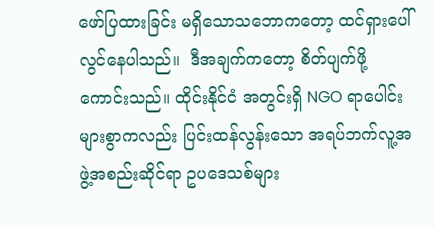ဖော်ပြထားခြင်း မရှိသောသဘောကတော့ ထင်ရှားပေါ်လွင်နေပါသည်။  ဒီအချက်ကတော့ စိတ်ပျက်ဖို့ကောင်းသည်။ ထိုင်းနိုင်ငံ အတွင်းရှိ NGO ရာပေါင်းများစွာကလည်း ပြင်းထန်လွန်းသော အရပ်ဘက်လူ့အဖွဲ့အစည်းဆိုင်ရာ ဥပဒေသစ်များ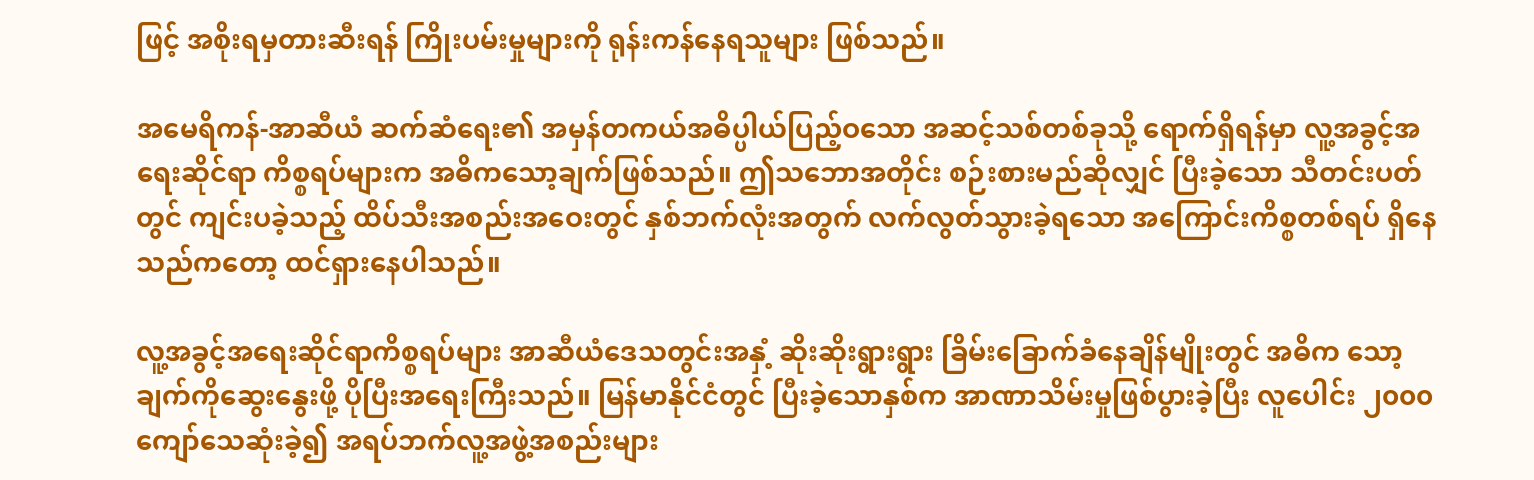ဖြင့် အစိုးရမှတားဆီးရန် ကြိုးပမ်းမှုများကို ရုန်းကန်နေရသူများ ဖြစ်သည်။

အမေရိကန်-အာဆီယံ ဆက်ဆံရေး၏ အမှန်တကယ်အဓိပ္ပါယ်ပြည့်ဝသော အဆင့်သစ်တစ်ခုသို့ ရောက်ရှိရန်မှာ လူ့အခွင့်အရေးဆိုင်ရာ ကိစ္စရပ်များက အဓိကသော့ချက်ဖြစ်သည်။ ဤသဘောအတိုင်း စဉ်းစားမည်ဆိုလျှင် ပြီးခဲ့သော သီတင်းပတ်တွင် ကျင်းပခဲ့သည့် ထိပ်သီးအစည်းအဝေးတွင် နှစ်ဘက်လုံးအတွက် လက်လွတ်သွားခဲ့ရသော အကြောင်းကိစ္စတစ်ရပ် ရှိနေသည်ကတော့ ထင်ရှားနေပါသည်။

လူ့အခွင့်အရေးဆိုင်ရာကိစ္စရပ်များ အာဆီယံဒေသတွင်းအနှံ့ ဆိုးဆိုးရွားရွား ခြိမ်းခြောက်ခံနေချိန်မျိုးတွင် အဓိက သော့ချက်ကိုဆွေးနွေးဖို့ ပိုပြီးအရေးကြီးသည်။ မြန်မာနိုင်ငံတွင် ပြီးခဲ့သောနှစ်က အာဏာသိမ်းမှုဖြစ်ပွားခဲ့ပြီး လူပေါင်း ၂၀၀၀ ကျော်သေဆုံးခဲ့၍ အရပ်ဘက်လူ့အဖွဲ့အစည်းများ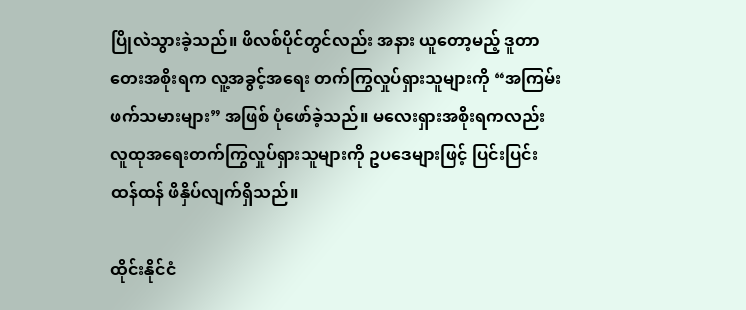ပြိုလဲသွားခဲ့သည်။ ဖိလစ်ပိုင်တွင်လည်း အနား ယူတော့မည့် ဒူတာတေးအစိုးရက လူ့အခွင့်အရေး တက်ကြွလှုပ်ရှားသူများကို “အကြမ်းဖက်သမားများ” အဖြစ် ပုံဖော်ခဲ့သည်။ မလေးရှားအစိုးရကလည်း လူထုအရေးတက်ကြွလှုပ်ရှားသူများကို ဥပဒေများဖြင့် ပြင်းပြင်းထန်ထန် ဖိနှိပ်လျက်ရှိသည်။

ထိုင်းနိုင်ငံ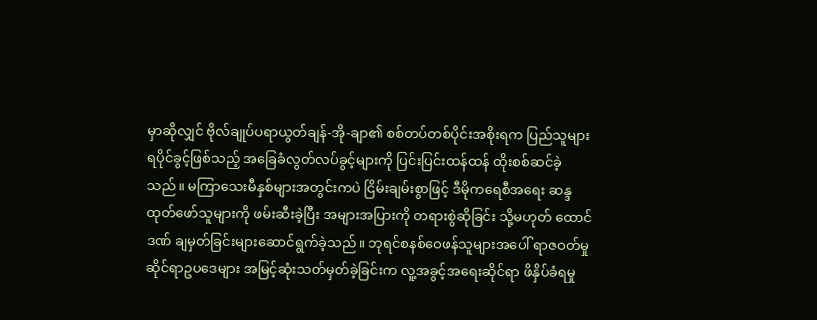မှာဆိုလျှင် ဗိုလ်ချုပ်ပရာယွတ်ချန်-အို-ချာ၏ စစ်တပ်တစ်ပိုင်းအစိုးရက ပြည်သူများရပိုင်ခွင့်ဖြစ်သည့် အခြေခံလွတ်လပ်ခွင့်များကို ပြင်းပြင်းထန်ထန် ထိုးစစ်ဆင်ခဲ့သည်။ မကြာသေးမီနှစ်များအတွင်းကပဲ ငြိမ်းချမ်းစွာဖြင့် ဒီမိုကရေစီအရေး ဆန္ဒထုတ်ဖော်သူများကို ဖမ်းဆီးခဲ့ပြီး အများအပြားကို တရားစွဲဆိုခြင်း သို့မဟုတ် ထောင်ဒဏ် ချမှတ်ခြင်းများဆောင်ရွက်ခဲ့သည်။ ဘုရင်စနစ်ဝေဖန်သူများအပေါ် ရာဇဝတ်မှုဆိုင်ရာဥပဒေများ အမြင့်ဆုံးသတ်မှတ်ခဲ့ခြင်းက လူ့အခွင့်အရေးဆိုင်ရာ ဖိနှိပ်ခံရမှု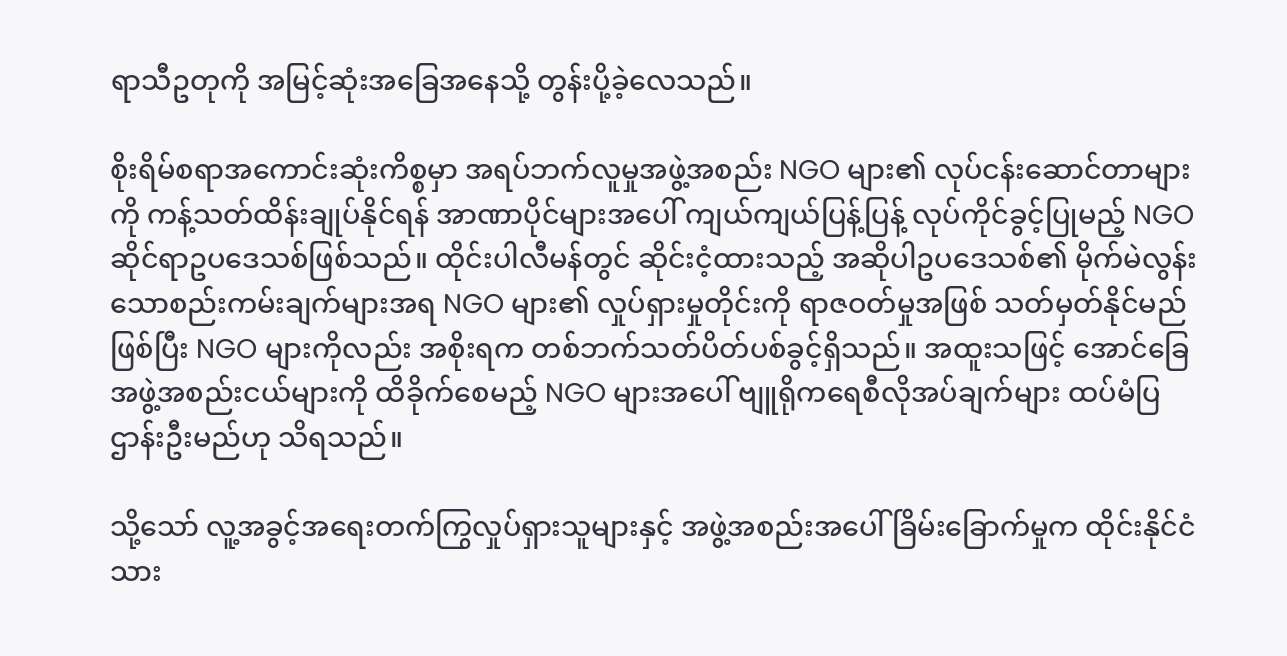ရာသီဥတုကို အမြင့်ဆုံးအခြေအနေသို့ တွန်းပို့ခဲ့လေသည်။

စိုးရိမ်စရာအကောင်းဆုံးကိစ္စမှာ အရပ်ဘက်လူမှုအဖွဲ့အစည်း NGO များ၏ လုပ်ငန်းဆောင်တာများကို ကန့်သတ်ထိန်းချုပ်နိုင်ရန် အာဏာပိုင်များအပေါ် ကျယ်ကျယ်ပြန့်ပြန့် လုပ်ကိုင်ခွင့်ပြုမည့် NGO ဆိုင်ရာဥပဒေသစ်ဖြစ်သည်။ ထိုင်းပါလီမန်တွင် ဆိုင်းငံ့ထားသည့် အဆိုပါဥပဒေသစ်၏ မိုက်မဲလွန်းသောစည်းကမ်းချက်များအရ NGO များ၏ လှုပ်ရှားမှုတိုင်းကို ရာဇဝတ်မှုအဖြစ် သတ်မှတ်နိုင်မည်ဖြစ်ပြီး NGO များကိုလည်း အစိုးရက တစ်ဘက်သတ်ပိတ်ပစ်ခွင့်ရှိသည်။ အထူးသဖြင့် အောင်ခြေအဖွဲ့အစည်းငယ်များကို ထိခိုက်စေမည့် NGO များအပေါ် ဗျူရိုကရေစီလိုအပ်ချက်များ ထပ်မံပြဌာန်းဦးမည်ဟု သိရသည်။

သို့သော် လူ့အခွင့်အရေးတက်ကြွလှုပ်ရှားသူများနှင့် အဖွဲ့အစည်းအပေါ် ခြိမ်းခြောက်မှုက ထိုင်းနိုင်ငံသား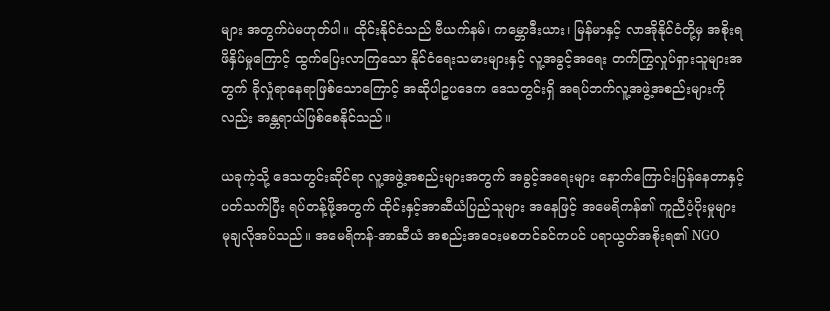များ အတွက်ပဲမဟုတ်ပါ။ ထိုင်းနိုင်ငံသည် ဗီယက်နမ်၊ ကမ္ဘောဒီးယား၊ မြန်မာနှင့် လာအိုနိုင်ငံတို့မှ အစိုးရဖိနှိပ်မှုကြောင့် ထွက်ပြေးလာကြသော နိုင်ငံရေးသမားများနှင့် လူ့အခွင့်အရေး တက်ကြွလှုပ်ရှားသူများအတွက် ခိုလှုံရာနေရာဖြစ်သောကြောင့် အဆိုပါဥပဒေက ဒေသတွင်းရှိ အရပ်ဘက်လူ့အဖွဲ့အစည်းများကိုလည်း အန္တရာယ်ဖြစ်စေနိုင်သည်။

ယခုကဲ့သို့ ဒေသတွင်းဆိုင်ရာ လူ့အဖွဲ့အစည်းများအတွက် အခွင့်အရေးများ နောက်ကြောင်းပြန်နေတာနှင့်ပတ်သက်ပြီး ရပ်တန့်ဖို့အတွက် ထိုင်းနှင့်အာဆီယံပြည်သူများ အနေဖြင့် အမေရိကန်၏ ကူညီပံ့ပိုးမှုများ မုချလိုအပ်သည်။ အမေရိကန်-အာဆီယံ အစည်းအဝေးမစတင်ခင်ကပင် ပရာယွတ်အစိုးရ၏ NGO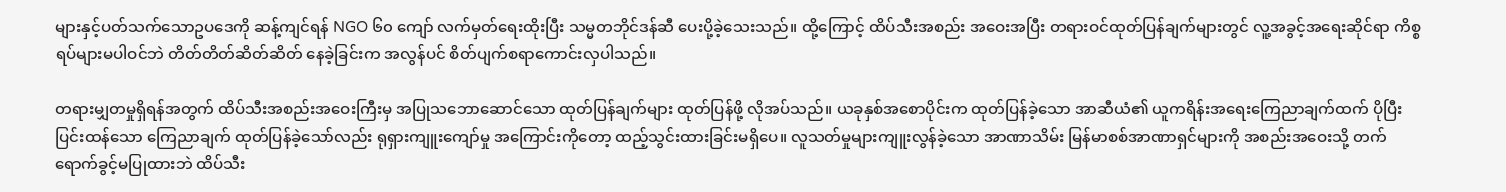များနှင့်ပတ်သက်သောဥပဒေကို ဆန့်ကျင်ရန် NGO ၆၀ ကျော် လက်မှတ်ရေးထိုးပြီး သမ္မတဘိုင်ဒန်ဆီ ပေးပို့ခဲ့သေးသည်။ ထို့ကြောင့် ထိပ်သီးအစည်း အဝေးအပြီး တရားဝင်ထုတ်ပြန်ချက်များတွင် လူ့အခွင့်အရေးဆိုင်ရာ ကိစ္စရပ်များမပါဝင်ဘဲ တိတ်တိတ်ဆိတ်ဆိတ် နေခဲ့ခြင်းက အလွန်ပင် စိတ်ပျက်စရာကောင်းလှပါသည်။

တရားမျှတမှုရှိရန်အတွက် ထိပ်သီးအစည်းအဝေးကြီးမှ အပြုသဘောဆောင်သော ထုတ်ပြန်ချက်များ ထုတ်ပြန်ဖို့ လိုအပ်သည်။ ယခုနှစ်အစောပိုင်းက ထုတ်ပြန်ခဲ့သော အာဆီယံ၏ ယူကရိန်းအရေးကြေညာချက်ထက် ပိုပြီးပြင်းထန်သော ကြေညာချက် ထုတ်ပြန်ခဲ့သော်လည်း ရုရှားကျူးကျော်မှု အကြောင်းကိုတော့ ထည့်သွင်းထားခြင်းမရှိပေ။ လူသတ်မှုများကျူးလွန်ခဲ့သော အာဏာသိမ်း မြန်မာစစ်အာဏာရှင်များကို အစည်းအဝေးသို့ တက်ရောက်ခွင့်မပြုထားဘဲ ထိပ်သီး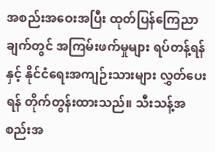အစည်းအဝေးအပြီး ထုတ်ပြန်ကြေညာချက်တွင် အကြမ်းဖက်မှုများ ရပ်တန့်ရန်နှင့် နိုင်ငံရေးအကျဉ်းသားများ လွှတ်ပေးရန် တိုက်တွန်းထားသည်။ သီးသန့်အစည်းအ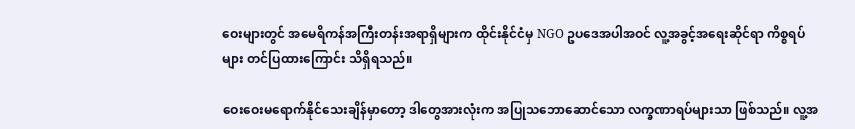ဝေးများတွင် အမေရိကန်အကြီးတန်းအရာရှိများက ထိုင်းနိုင်ငံမှ NGO ဥပဒေအပါအဝင် လူ့အခွင့်အရေးဆိုင်ရာ ကိစ္စရပ်များ တင်ပြထားကြောင်း သိရှိရသည်။

ဝေးဝေးမရောက်နိုင်သေးချိန်မှာတော့ ဒါတွေအားလုံးက အပြုသဘောဆောင်သော လက္ခဏာရပ်များသာ ဖြစ်သည်။ လူ့အ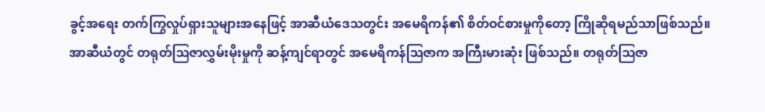ခွင့်အရေး တက်ကြွလှုပ်ရှားသူများအနေဖြင့် အာဆီယံဒေသတွင်း အမေရိကန်၏ စိတ်ဝင်စားမှုကိုတော့ ကြိုဆိုရမည်သာဖြစ်သည်။ အာဆီယံတွင် တရုတ်ဩဇာလွှမ်းမိုးမှုကို ဆန့်ကျင်ရာတွင် အမေရိကန်ဩဇာက အကြီးမားဆုံး ဖြစ်သည်။ တရုတ်ဩဇာ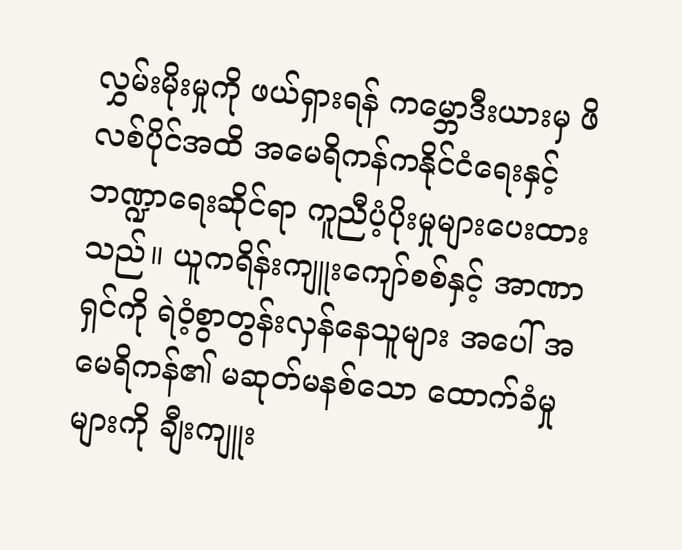လွှမ်းမိုးမှုကို ဖယ်ရှားရန် ကမ္ဘောဒီးယားမှ ဖိလစ်ပိုင်အထိ အမေရိကန်ကနိုင်ငံရေးနှင့် ဘဏ္ဍာရေးဆိုင်ရာ ကူညီပံ့ပိုးမှုများပေးထားသည်။ ယူကရိန်းကျူးကျော်စစ်နှင့် အာဏာရှင်ကို ရဲဝံ့စွာတွန်းလှန်နေသူများ အပေါ် အမေရိကန်၏ မဆုတ်မနစ်သော ထောက်ခံမှုများကို ချီးကျူး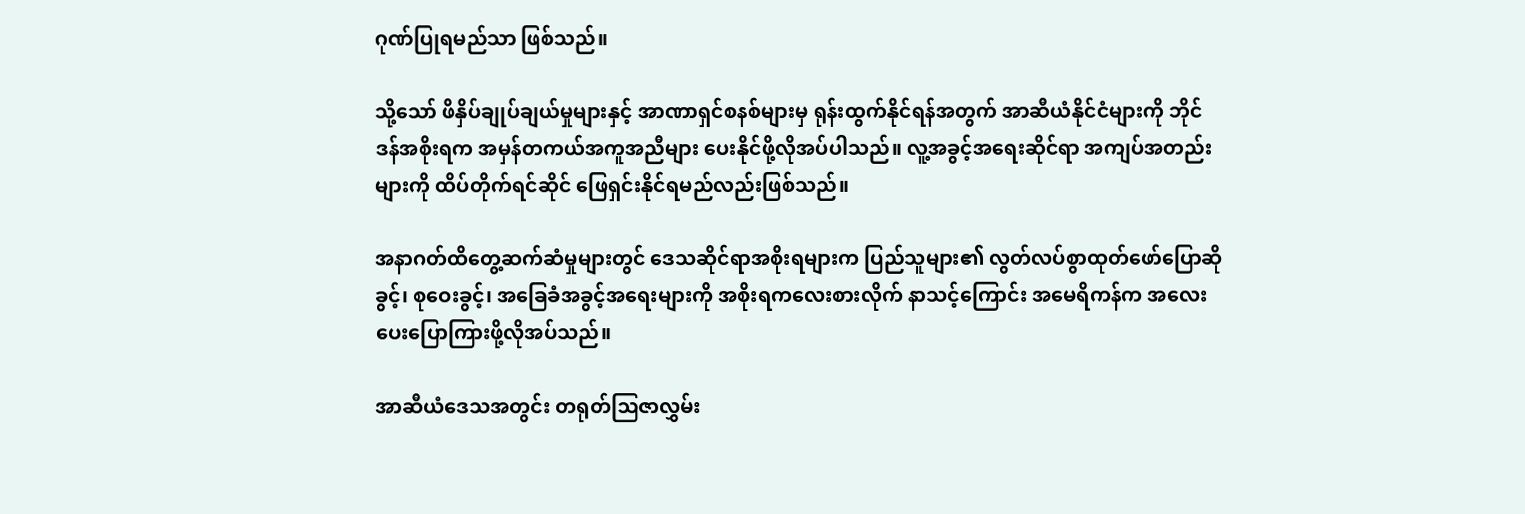ဂုဏ်ပြုရမည်သာ ဖြစ်သည်။

သို့သော် ဖိနှိပ်ချုပ်ချယ်မှုများနှင့် အာဏာရှင်စနစ်များမှ ရုန်းထွက်နိုင်ရန်အတွက် အာဆီယံနိုင်ငံများကို ဘိုင်ဒန်အစိုးရက အမှန်တကယ်အကူအညီများ ပေးနိုင်ဖို့လိုအပ်ပါသည်။ လူ့အခွင့်အရေးဆိုင်ရာ အကျပ်အတည်းများကို ထိပ်တိုက်ရင်ဆိုင် ဖြေရှင်းနိုင်ရမည်လည်းဖြစ်သည်။

အနာဂတ်ထိတွေ့ဆက်ဆံမှုများတွင် ဒေသဆိုင်ရာအစိုးရများက ပြည်သူများ၏ လွတ်လပ်စွာထုတ်ဖော်ပြောဆိုခွင့်၊ စုဝေးခွင့်၊ အခြေခံအခွင့်အရေးများကို အစိုးရကလေးစားလိုက် နာသင့်ကြောင်း အမေရိကန်က အလေးပေးပြောကြားဖို့လိုအပ်သည်။

အာဆီယံဒေသအတွင်း တရုတ်ဩဇာလွှမ်း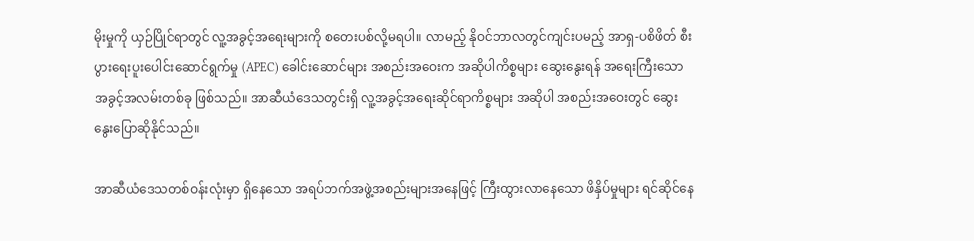မိုးမှုကို ယှဉ်ပြိုင်ရာတွင် လူ့အခွင့်အရေးများကို စတေးပစ်လို့မရပါ။ လာမည့် နိုဝင်ဘာလတွင်ကျင်းပမည့် အာရှ-ပစိဖိတ် စီးပွားရေးပူးပေါင်းဆောင်ရွက်မှု (APEC) ခေါင်းဆောင်များ အစည်းအဝေးက အဆိုပါကိစ္စများ ဆွေးနွေးရန် အရေးကြီးသောအခွင့်အလမ်းတစ်ခု ဖြစ်သည်။ အာဆီယံဒေသတွင်းရှိ လူ့အခွင့်အရေးဆိုင်ရာကိစ္စများ အဆိုပါ အစည်းအဝေးတွင် ဆွေးနွေးပြောဆိုနိုင်သည်။

အာဆီယံဒေသတစ်ဝန်းလုံးမှာ ရှိနေသော အရပ်ဘက်အဖွဲ့အစည်းများအနေဖြင့် ကြီးထွားလာနေသော ဖိနှိပ်မှုများ ရင်ဆိုင်နေ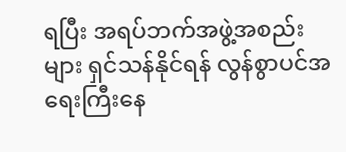ရပြီး အရပ်ဘက်အဖွဲ့အစည်းများ ရှင်သန်နိုင်ရန် လွန်စွာပင်အရေးကြီးနေ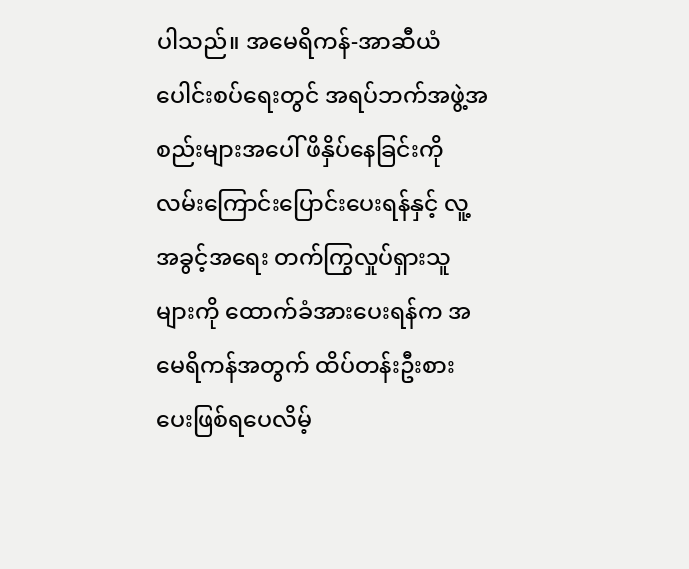ပါသည်။ အမေရိကန်-အာဆီယံ ပေါင်းစပ်ရေးတွင် အရပ်ဘက်အဖွဲ့အစည်းများအပေါ် ဖိနှိပ်နေခြင်းကို လမ်းကြောင်းပြောင်းပေးရန်နှင့် လူ့အခွင့်အရေး တက်ကြွလှုပ်ရှားသူများကို ထောက်ခံအားပေးရန်က အမေရိကန်အတွက် ထိပ်တန်းဦးစားပေးဖြစ်ရပေလိမ့်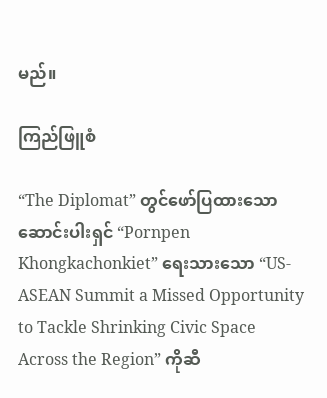မည်။

ကြည်ဖြူစံ

“The Diplomat” တွင်ဖော်ပြထားသော ဆောင်းပါးရှင် “Pornpen Khongkachonkiet” ရေးသားသော “US-ASEAN Summit a Missed Opportunity to Tackle Shrinking Civic Space Across the Region” ကိုဆီ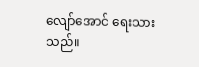လျော်အောင် ရေးသားသည်။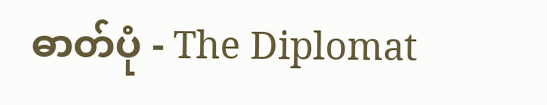ဓာတ်ပုံ - The Diplomat